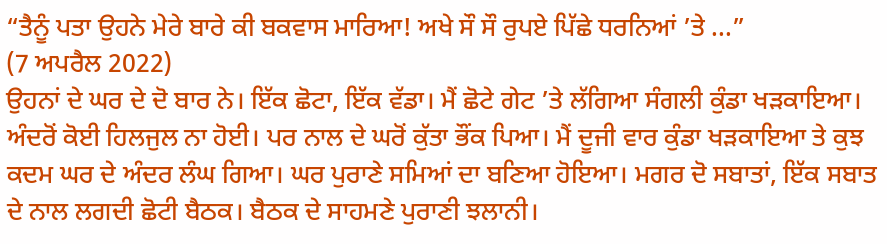“ਤੈਨੂੰ ਪਤਾ ਉਹਨੇ ਮੇਰੇ ਬਾਰੇ ਕੀ ਬਕਵਾਸ ਮਾਰਿਆ! ਅਖੇ ਸੌ ਸੌ ਰੁਪਏ ਪਿੱਛੇ ਧਰਨਿਆਂ ’ਤੇ ...”
(7 ਅਪਰੈਲ 2022)
ਉਹਨਾਂ ਦੇ ਘਰ ਦੇ ਦੋ ਬਾਰ ਨੇ। ਇੱਕ ਛੋਟਾ, ਇੱਕ ਵੱਡਾ। ਮੈਂ ਛੋਟੇ ਗੇਟ ’ਤੇ ਲੱਗਿਆ ਸੰਗਲੀ ਕੁੰਡਾ ਖੜਕਾਇਆ। ਅੰਦਰੋਂ ਕੋਈ ਹਿਲਜੁਲ ਨਾ ਹੋਈ। ਪਰ ਨਾਲ ਦੇ ਘਰੋਂ ਕੁੱਤਾ ਭੌਂਕ ਪਿਆ। ਮੈਂ ਦੂਜੀ ਵਾਰ ਕੁੰਡਾ ਖੜਕਾਇਆ ਤੇ ਕੁਝ ਕਦਮ ਘਰ ਦੇ ਅੰਦਰ ਲੰਘ ਗਿਆ। ਘਰ ਪੁਰਾਣੇ ਸਮਿਆਂ ਦਾ ਬਣਿਆ ਹੋਇਆ। ਮਗਰ ਦੋ ਸਬਾਤਾਂ, ਇੱਕ ਸਬਾਤ ਦੇ ਨਾਲ ਲਗਦੀ ਛੋਟੀ ਬੈਠਕ। ਬੈਠਕ ਦੇ ਸਾਹਮਣੇ ਪੁਰਾਣੀ ਝਲਾਨੀ।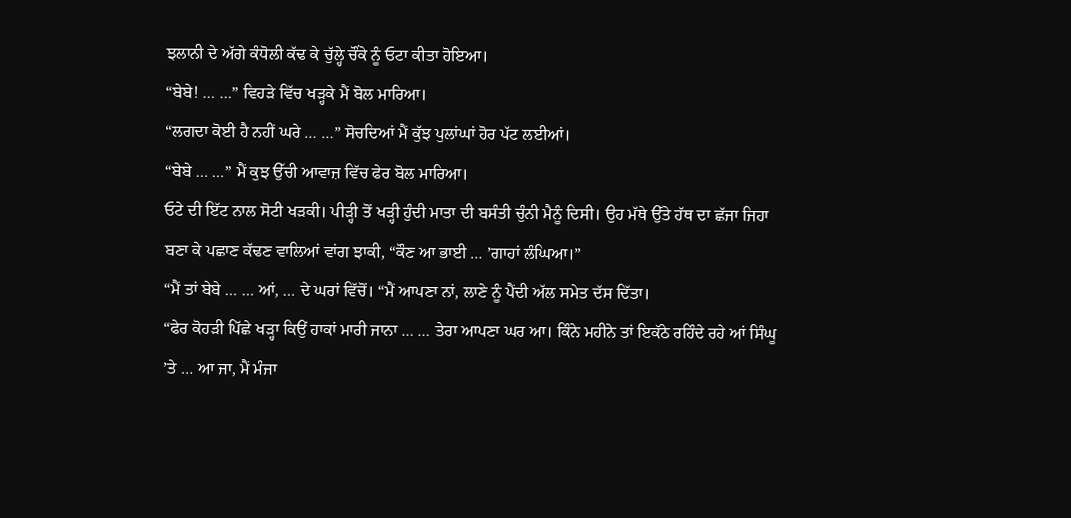ਝਲਾਨੀ ਦੇ ਅੱਗੇ ਕੰਧੋਲੀ ਕੱਢ ਕੇ ਚੁੱਲ੍ਹੇ ਚੌਂਕੇ ਨੂੰ ਓਟਾ ਕੀਤਾ ਹੋਇਆ।
“ਬੇਬੇ! … …” ਵਿਹੜੇ ਵਿੱਚ ਖੜ੍ਹਕੇ ਮੈਂ ਬੋਲ ਮਾਰਿਆ।
“ਲਗਦਾ ਕੋਈ ਹੈ ਨਹੀਂ ਘਰੇ … …” ਸੋਚਦਿਆਂ ਮੈਂ ਕੁੱਝ ਪੁਲਾਂਘਾਂ ਹੋਰ ਪੱਟ ਲਈਆਂ।
“ਬੇਬੇ … …” ਮੈਂ ਕੁਝ ਉੱਚੀ ਆਵਾਜ਼ ਵਿੱਚ ਫੇਰ ਬੋਲ ਮਾਰਿਆ।
ਓਟੇ ਦੀ ਇੱਟ ਨਾਲ ਸੋਟੀ ਖੜਕੀ। ਪੀੜ੍ਹੀ ਤੋਂ ਖੜ੍ਹੀ ਹੁੰਦੀ ਮਾਤਾ ਦੀ ਬਸੰਤੀ ਚੁੰਨੀ ਮੈਨੂੰ ਦਿਸੀ। ਉਹ ਮੱਥੇ ਉੱਤੇ ਹੱਥ ਦਾ ਛੱਜਾ ਜਿਹਾ ਬਣਾ ਕੇ ਪਛਾਣ ਕੱਢਣ ਵਾਲਿਆਂ ਵਾਂਗ ਝਾਕੀ, “ਕੌਣ ਆ ਭਾਈ … ’ਗਾਹਾਂ ਲੰਘਿਆ।”
“ਮੈਂ ਤਾਂ ਬੇਬੇ … … ਆਂ, … ਦੇ ਘਰਾਂ ਵਿੱਚੋਂ। “ਮੈਂ ਆਪਣਾ ਨਾਂ, ਲਾਣੇ ਨੂੰ ਪੈਂਦੀ ਅੱਲ ਸਮੇਤ ਦੱਸ ਦਿੱਤਾ।
“ਫੇਰ ਕੋਹੜੀ ਪਿੱਛੇ ਖੜ੍ਹਾ ਕਿਉਂ ਹਾਕਾਂ ਮਾਰੀ ਜਾਨਾ … … ਤੇਰਾ ਆਪਣਾ ਘਰ ਆ। ਕਿੰਨੇ ਮਹੀਨੇ ਤਾਂ ਇਕੱਠੇ ਰਹਿੰਦੇ ਰਹੇ ਆਂ ਸਿੰਘੂ ’ਤੇ … ਆ ਜਾ, ਮੈਂ ਮੰਜਾ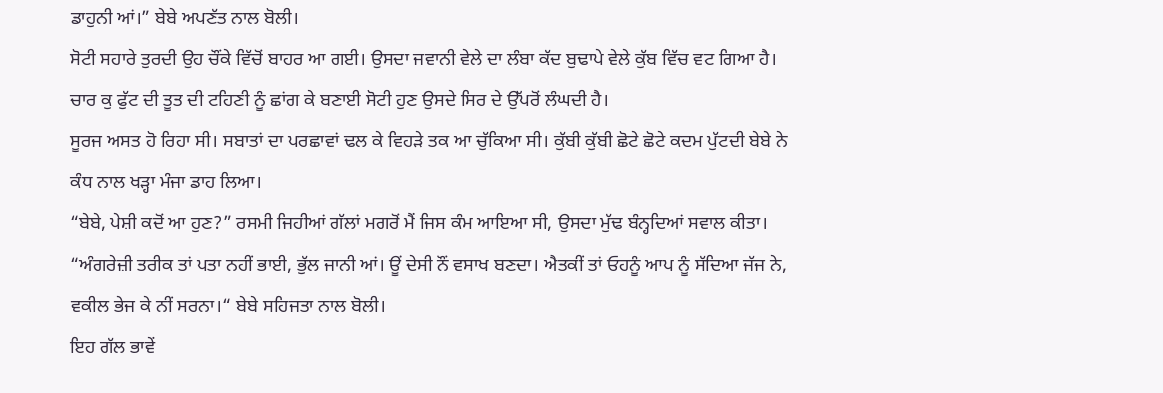ਡਾਹੁਨੀ ਆਂ।” ਬੇਬੇ ਅਪਣੱਤ ਨਾਲ ਬੋਲੀ।
ਸੋਟੀ ਸਹਾਰੇ ਤੁਰਦੀ ਉਹ ਚੌਂਕੇ ਵਿੱਚੋਂ ਬਾਹਰ ਆ ਗਈ। ਉਸਦਾ ਜਵਾਨੀ ਵੇਲੇ ਦਾ ਲੰਬਾ ਕੱਦ ਬੁਢਾਪੇ ਵੇਲੇ ਕੁੱਬ ਵਿੱਚ ਵਟ ਗਿਆ ਹੈ। ਚਾਰ ਕੁ ਫੁੱਟ ਦੀ ਤੂਤ ਦੀ ਟਹਿਣੀ ਨੂੰ ਛਾਂਗ ਕੇ ਬਣਾਈ ਸੋਟੀ ਹੁਣ ਉਸਦੇ ਸਿਰ ਦੇ ਉੱਪਰੋਂ ਲੰਘਦੀ ਹੈ।
ਸੂਰਜ ਅਸਤ ਹੋ ਰਿਹਾ ਸੀ। ਸਬਾਤਾਂ ਦਾ ਪਰਛਾਵਾਂ ਢਲ ਕੇ ਵਿਹੜੇ ਤਕ ਆ ਚੁੱਕਿਆ ਸੀ। ਕੁੱਬੀ ਕੁੱਬੀ ਛੋਟੇ ਛੋਟੇ ਕਦਮ ਪੁੱਟਦੀ ਬੇਬੇ ਨੇ ਕੰਧ ਨਾਲ ਖੜ੍ਹਾ ਮੰਜਾ ਡਾਹ ਲਿਆ।
“ਬੇਬੇ, ਪੇਸ਼ੀ ਕਦੋਂ ਆ ਹੁਣ?” ਰਸਮੀ ਜਿਹੀਆਂ ਗੱਲਾਂ ਮਗਰੋਂ ਮੈਂ ਜਿਸ ਕੰਮ ਆਇਆ ਸੀ, ਉਸਦਾ ਮੁੱਢ ਬੰਨ੍ਹਦਿਆਂ ਸਵਾਲ ਕੀਤਾ।
“ਅੰਗਰੇਜ਼ੀ ਤਰੀਕ ਤਾਂ ਪਤਾ ਨਹੀਂ ਭਾਈ, ਭੁੱਲ ਜਾਨੀ ਆਂ। ਊਂ ਦੇਸੀ ਨੌਂ ਵਸਾਖ ਬਣਦਾ। ਐਤਕੀਂ ਤਾਂ ਓਹਨੂੰ ਆਪ ਨੂੰ ਸੱਦਿਆ ਜੱਜ ਨੇ, ਵਕੀਲ ਭੇਜ ਕੇ ਨੀਂ ਸਰਨਾ।“ ਬੇਬੇ ਸਹਿਜਤਾ ਨਾਲ ਬੋਲੀ।
ਇਹ ਗੱਲ ਭਾਵੇਂ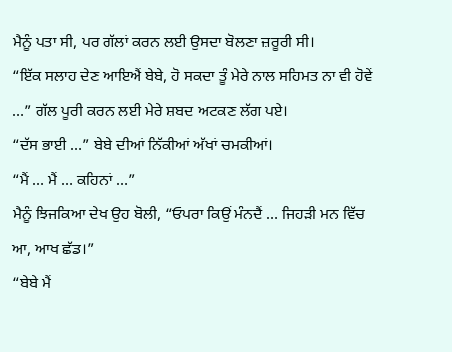ਮੈਨੂੰ ਪਤਾ ਸੀ, ਪਰ ਗੱਲਾਂ ਕਰਨ ਲਈ ਉਸਦਾ ਬੋਲਣਾ ਜ਼ਰੂਰੀ ਸੀ।
“ਇੱਕ ਸਲਾਹ ਦੇਣ ਆਇਐਂ ਬੇਬੇ, ਹੋ ਸਕਦਾ ਤੂੰ ਮੇਰੇ ਨਾਲ ਸਹਿਮਤ ਨਾ ਵੀ ਹੋਵੇਂ …” ਗੱਲ ਪੂਰੀ ਕਰਨ ਲਈ ਮੇਰੇ ਸ਼ਬਦ ਅਟਕਣ ਲੱਗ ਪਏ।
“ਦੱਸ ਭਾਈ …” ਬੇਬੇ ਦੀਆਂ ਨਿੱਕੀਆਂ ਅੱਖਾਂ ਚਮਕੀਆਂ।
“ਮੈਂ … ਮੈਂ … ਕਹਿਨਾਂ …”
ਮੈਨੂੰ ਝਿਜਕਿਆ ਦੇਖ ਉਹ ਬੋਲੀ, “ਓਪਰਾ ਕਿਉਂ ਮੰਨਦੈਂ … ਜਿਹੜੀ ਮਨ ਵਿੱਚ ਆ, ਆਖ ਛੱਡ।”
“ਬੇਬੇ ਮੈਂ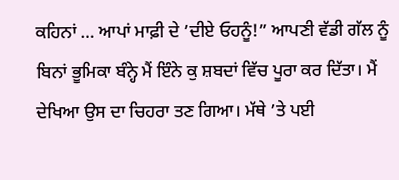ਕਹਿਨਾਂ … ਆਪਾਂ ਮਾਫ਼ੀ ਦੇ ’ਦੀਏ ਓਹਨੂੰ!” ਆਪਣੀ ਵੱਡੀ ਗੱਲ ਨੂੰ ਬਿਨਾਂ ਭੂਮਿਕਾ ਬੰਨ੍ਹੇ ਮੈਂ ਇੰਨੇ ਕੁ ਸ਼ਬਦਾਂ ਵਿੱਚ ਪੂਰਾ ਕਰ ਦਿੱਤਾ। ਮੈਂ ਦੇਖਿਆ ਉਸ ਦਾ ਚਿਹਰਾ ਤਣ ਗਿਆ। ਮੱਥੇ ’ਤੇ ਪਈ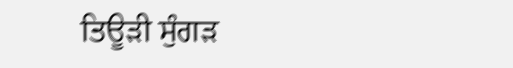ਤਿਊੜੀ ਸੁੰਗੜ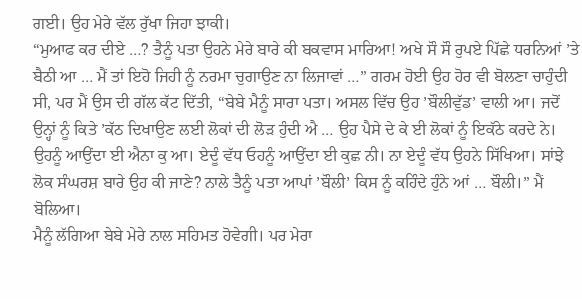ਗਈ। ਉਹ ਮੇਰੇ ਵੱਲ ਰੁੱਖਾ ਜਿਹਾ ਝਾਕੀ।
“ਮੁਆਫ ਕਰ ਦੀਏ …? ਤੈਨੂੰ ਪਤਾ ਉਹਨੇ ਮੇਰੇ ਬਾਰੇ ਕੀ ਬਕਵਾਸ ਮਾਰਿਆ! ਅਖੇ ਸੌ ਸੌ ਰੁਪਏ ਪਿੱਛੇ ਧਰਨਿਆਂ ’ਤੇ ਬੈਠੀ ਆ … ਮੈਂ ਤਾਂ ਇਹੋ ਜਿਹੀ ਨੂੰ ਨਰਮਾ ਚੁਗਾਉਣ ਨਾ ਲਿਜਾਵਾਂ …” ਗਰਮ ਹੋਈ ਉਹ ਹੋਰ ਵੀ ਬੋਲਣਾ ਚਾਹੁੰਦੀ ਸੀ, ਪਰ ਮੈਂ ਉਸ ਦੀ ਗੱਲ ਕੱਟ ਦਿੱਤੀ, “ਬੇਬੇ ਮੈਨੂੰ ਸਾਰਾ ਪਤਾ। ਅਸਲ ਵਿੱਚ ਉਹ ’ਬੌਲੀਵੁੱਡ’ ਵਾਲੀ ਆ। ਜਦੋਂ ਉਨ੍ਹਾਂ ਨੂੰ ਕਿਤੇ ’ਕੱਠ ਦਿਖਾਉਣ ਲਈ ਲੋਕਾਂ ਦੀ ਲੋੜ ਹੁੰਦੀ ਐ … ਉਹ ਪੈਸੇ ਦੇ ਕੇ ਈ ਲੋਕਾਂ ਨੂੰ ਇਕੱਠੇ ਕਰਦੇ ਨੇ। ਉਹਨੂੰ ਆਉਂਦਾ ਈ ਐਨਾ ਕੁ ਆ। ਏਦੂੰ ਵੱਧ ਓਹਨੂੰ ਆਉਂਦਾ ਈ ਕੁਛ ਨੀ। ਨਾ ਏਦੂੰ ਵੱਧ ਉਹਨੇ ਸਿੱਖਿਆ। ਸਾਂਝੇ ਲੋਕ ਸੰਘਰਸ਼ ਬਾਰੇ ਉਹ ਕੀ ਜਾਣੇ? ਨਾਲੇ ਤੈਨੂੰ ਪਤਾ ਆਪਾਂ ’ਬੌਲੀ’ ਕਿਸ ਨੂੰ ਕਹਿੰਦੇ ਹੁੰਨੇ ਆਂ … ਬੌਲੀ।” ਮੈਂ ਬੋਲਿਆ।
ਮੈਨੂੰ ਲੱਗਿਆ ਬੇਬੇ ਮੇਰੇ ਨਾਲ ਸਹਿਮਤ ਹੋਵੇਗੀ। ਪਰ ਮੇਰਾ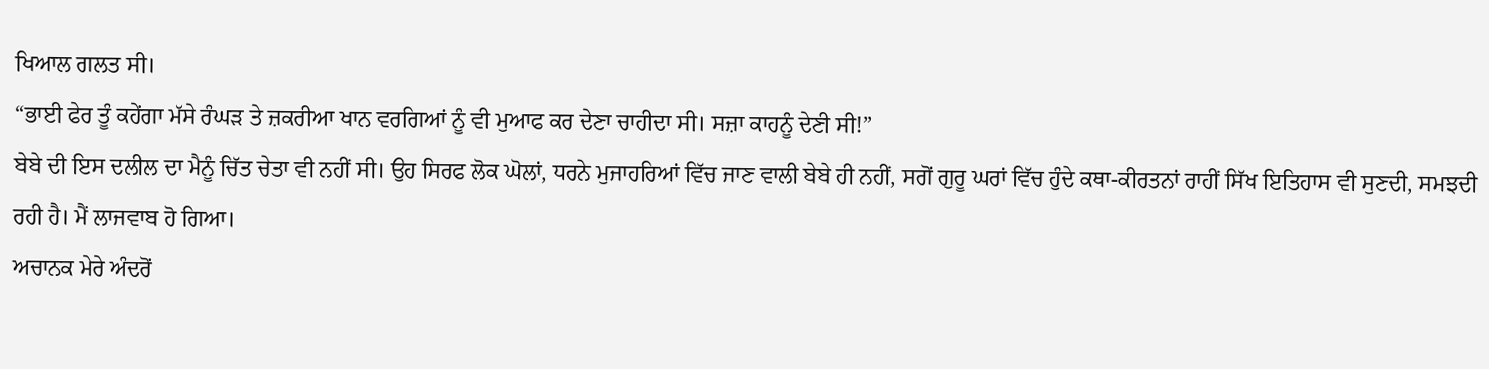ਖਿਆਲ ਗਲਤ ਸੀ।
“ਭਾਈ ਫੇਰ ਤੂੰ ਕਹੇਂਗਾ ਮੱਸੇ ਰੰਘੜ ਤੇ ਜ਼ਕਰੀਆ ਖਾਨ ਵਰਗਿਆਂ ਨੂੰ ਵੀ ਮੁਆਫ ਕਰ ਦੇਣਾ ਚਾਹੀਦਾ ਸੀ। ਸਜ਼ਾ ਕਾਹਨੂੰ ਦੇਣੀ ਸੀ!”
ਬੇਬੇ ਦੀ ਇਸ ਦਲੀਲ ਦਾ ਮੈਨੂੰ ਚਿੱਤ ਚੇਤਾ ਵੀ ਨਹੀਂ ਸੀ। ਉਹ ਸਿਰਫ ਲੋਕ ਘੋਲਾਂ, ਧਰਨੇ ਮੁਜਾਹਰਿਆਂ ਵਿੱਚ ਜਾਣ ਵਾਲੀ ਬੇਬੇ ਹੀ ਨਹੀਂ, ਸਗੋਂ ਗੁਰੂ ਘਰਾਂ ਵਿੱਚ ਹੁੰਦੇ ਕਥਾ-ਕੀਰਤਨਾਂ ਰਾਹੀਂ ਸਿੱਖ ਇਤਿਹਾਸ ਵੀ ਸੁਣਦੀ, ਸਮਝਦੀ ਰਹੀ ਹੈ। ਮੈਂ ਲਾਜਵਾਬ ਹੋ ਗਿਆ।
ਅਚਾਨਕ ਮੇਰੇ ਅੰਦਰੋਂ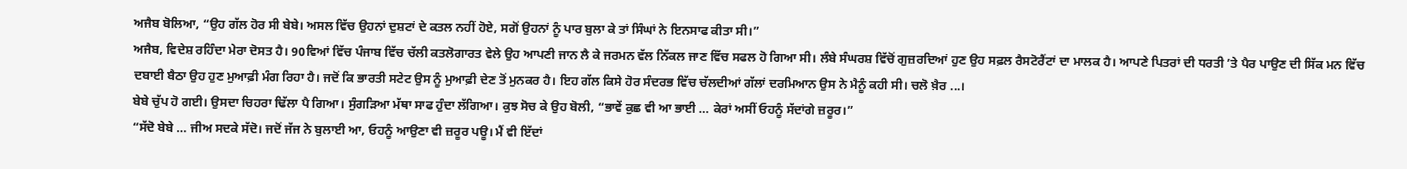ਅਜੈਬ ਬੋਲਿਆ, “ਉਹ ਗੱਲ ਹੋਰ ਸੀ ਬੇਬੇ। ਅਸਲ ਵਿੱਚ ਉਹਨਾਂ ਦੁਸ਼ਟਾਂ ਦੇ ਕਤਲ ਨਹੀਂ ਹੋਏ, ਸਗੋਂ ਉਹਨਾਂ ਨੂੰ ਪਾਰ ਬੁਲਾ ਕੇ ਤਾਂ ਸਿੰਘਾਂ ਨੇ ਇਨਸਾਫ ਕੀਤਾ ਸੀ।”
ਅਜੈਬ, ਵਿਦੇਸ਼ ਰਹਿੰਦਾ ਮੇਰਾ ਦੋਸਤ ਹੈ। 90ਵਿਆਂ ਵਿੱਚ ਪੰਜਾਬ ਵਿੱਚ ਚੱਲੀ ਕਤਲੋਗਾਰਤ ਵੇਲੇ ਉਹ ਆਪਣੀ ਜਾਨ ਲੈ ਕੇ ਜਰਮਨ ਵੱਲ ਨਿੱਕਲ ਜਾਣ ਵਿੱਚ ਸਫਲ ਹੋ ਗਿਆ ਸੀ। ਲੰਬੇ ਸੰਘਰਸ਼ ਵਿੱਚੋਂ ਗੁਜ਼ਰਦਿਆਂ ਹੁਣ ਉਹ ਸਫ਼ਲ ਰੈਸਟੋਰੈਂਟਾਂ ਦਾ ਮਾਲਕ ਹੈ। ਆਪਣੇ ਪਿਤਰਾਂ ਦੀ ਧਰਤੀ ’ਤੇ ਪੈਰ ਪਾਉਣ ਦੀ ਸਿੱਕ ਮਨ ਵਿੱਚ ਦਬਾਈ ਬੈਠਾ ਉਹ ਹੁਣ ਮੁਆਫ਼ੀ ਮੰਗ ਰਿਹਾ ਹੈ। ਜਦੋਂ ਕਿ ਭਾਰਤੀ ਸਟੇਟ ਉਸ ਨੂੰ ਮੁਆਫ਼ੀ ਦੇਣ ਤੋਂ ਮੁਨਕਰ ਹੈ। ਇਹ ਗੱਲ ਕਿਸੇ ਹੋਰ ਸੰਦਰਭ ਵਿੱਚ ਚੱਲਦੀਆਂ ਗੱਲਾਂ ਦਰਮਿਆਨ ਉਸ ਨੇ ਮੈਨੂੰ ਕਹੀ ਸੀ। ਚਲੋ ਖ਼ੈਰ ...।
ਬੇਬੇ ਚੁੱਪ ਹੋ ਗਈ। ਉਸਦਾ ਚਿਹਰਾ ਢਿੱਲਾ ਪੈ ਗਿਆ। ਸੁੰਗੜਿਆ ਮੱਥਾ ਸਾਫ ਹੁੰਦਾ ਲੱਗਿਆ। ਕੁਝ ਸੋਚ ਕੇ ਉਹ ਬੋਲੀ, “ਭਾਵੇਂ ਕੁਛ ਵੀ ਆ ਭਾਈ … ਕੇਰਾਂ ਅਸੀਂ ਓਹਨੂੰ ਸੱਦਾਂਗੇ ਜ਼ਰੂਰ।”
“ਸੱਦੋ ਬੇਬੇ … ਜੀਅ ਸਦਕੇ ਸੱਦੋ। ਜਦੋਂ ਜੱਜ ਨੇ ਬੁਲਾਈ ਆ, ਓਹਨੂੰ ਆਉਣਾ ਵੀ ਜ਼ਰੂਰ ਪਊ। ਮੈਂ ਵੀ ਇੱਦਾਂ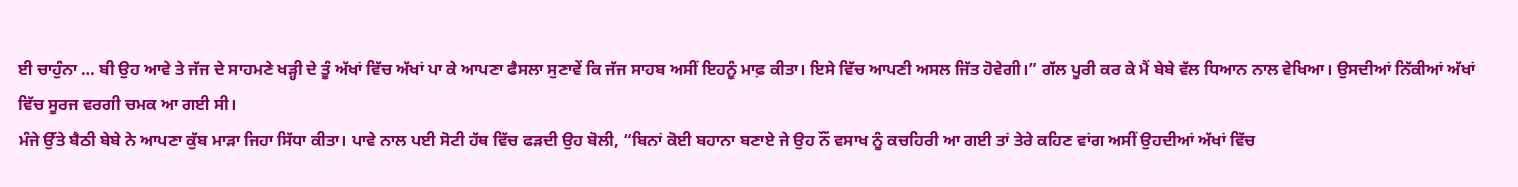ਈ ਚਾਹੁੰਨਾ … ਬੀ ਉਹ ਆਵੇ ਤੇ ਜੱਜ ਦੇ ਸਾਹਮਣੇ ਖੜ੍ਹੀ ਦੇ ਤੂੰ ਅੱਖਾਂ ਵਿੱਚ ਅੱਖਾਂ ਪਾ ਕੇ ਆਪਣਾ ਫੈਸਲਾ ਸੁਣਾਵੇਂ ਕਿ ਜੱਜ ਸਾਹਬ ਅਸੀਂ ਇਹਨੂੰ ਮਾਫ਼ ਕੀਤਾ। ਇਸੇ ਵਿੱਚ ਆਪਣੀ ਅਸਲ ਜਿੱਤ ਹੋਵੇਗੀ।” ਗੱਲ ਪੂਰੀ ਕਰ ਕੇ ਮੈਂ ਬੇਬੇ ਵੱਲ ਧਿਆਨ ਨਾਲ ਵੇਖਿਆ। ਉਸਦੀਆਂ ਨਿੱਕੀਆਂ ਅੱਖਾਂ ਵਿੱਚ ਸੂਰਜ ਵਰਗੀ ਚਮਕ ਆ ਗਈ ਸੀ।
ਮੰਜੇ ਉੱਤੇ ਬੈਠੀ ਬੇਬੇ ਨੇ ਆਪਣਾ ਕੁੱਬ ਮਾੜਾ ਜਿਹਾ ਸਿੱਧਾ ਕੀਤਾ। ਪਾਵੇ ਨਾਲ ਪਈ ਸੋਟੀ ਹੱਥ ਵਿੱਚ ਫੜਦੀ ਉਹ ਬੋਲੀ, “ਬਿਨਾਂ ਕੋਈ ਬਹਾਨਾ ਬਣਾਏ ਜੇ ਉਹ ਨੌਂ ਵਸਾਖ ਨੂੰ ਕਚਹਿਰੀ ਆ ਗਈ ਤਾਂ ਤੇਰੇ ਕਹਿਣ ਵਾਂਗ ਅਸੀਂ ਉਹਦੀਆਂ ਅੱਖਾਂ ਵਿੱਚ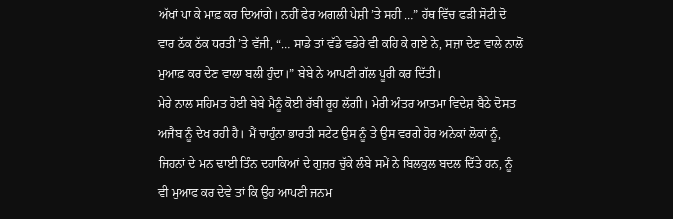ਅੱਖਾਂ ਪਾ ਕੇ ਮਾਫ਼ ਕਰ ਦਿਆਂਗੇ। ਨਹੀਂ ਫੇਰ ਅਗਲੀ ਪੇਸ਼ੀ ’ਤੇ ਸਹੀ …” ਹੱਥ ਵਿੱਚ ਫੜੀ ਸੋਟੀ ਦੋ ਵਾਰ ਠੱਕ ਠੱਕ ਧਰਤੀ ’ਤੇ ਵੱਜੀ, “… ਸਾਡੇ ਤਾਂ ਵੱਡੇ ਵਡੇਰੇ ਵੀ ਕਹਿ ਕੇ ਗਏ ਨੇ, ਸਜ਼ਾ ਦੇਣ ਵਾਲੇ ਨਾਲੋਂ ਮੁਆਫ਼ ਕਰ ਦੇਣ ਵਾਲਾ ਬਲੀ ਹੁੰਦਾ।” ਬੇਬੇ ਨੇ ਆਪਣੀ ਗੱਲ ਪੂਰੀ ਕਰ ਦਿੱਤੀ।
ਮੇਰੇ ਨਾਲ ਸਹਿਮਤ ਹੋਈ ਬੇਬੇ ਮੈਨੂੰ ਕੋਈ ਰੱਬੀ ਰੂਹ ਲੱਗੀ। ਮੇਰੀ ਅੰਤਰ ਆਤਮਾ ਵਿਦੇਸ਼ ਬੈਠੇ ਦੋਸਤ ਅਜੈਬ ਨੂੰ ਦੇਖ ਰਹੀ ਹੈ। ਮੈਂ ਚਾਹੁੰਨਾ ਭਾਰਤੀ ਸਟੇਟ ਉਸ ਨੂੰ ਤੇ ਉਸ ਵਰਗੇ ਹੋਰ ਅਨੇਕਾਂ ਲੋਕਾਂ ਨੂੰ, ਜਿਹਨਾਂ ਦੇ ਮਨ ਢਾਈ ਤਿੰਨ ਦਹਾਕਿਆਂ ਦੇ ਗੁਜ਼ਰ ਚੁੱਕੇ ਲੰਬੇ ਸਮੇਂ ਨੇ ਬਿਲਕੁਲ ਬਦਲ ਦਿੱਤੇ ਹਨ, ਨੂੰ ਵੀ ਮੁਆਫ ਕਰ ਦੇਵੇ ਤਾਂ ਕਿ ਉਹ ਆਪਣੀ ਜਨਮ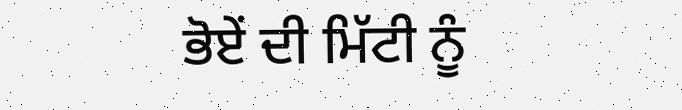ਭੋਏਂ ਦੀ ਮਿੱਟੀ ਨੂੰ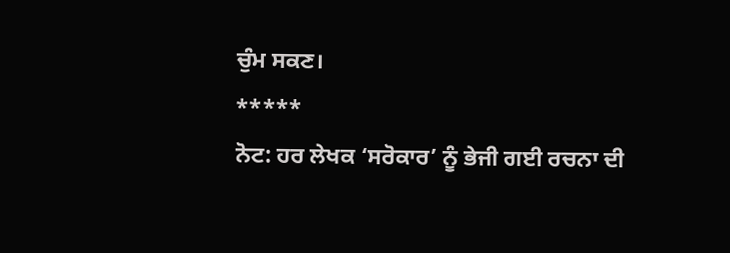ਚੁੰਮ ਸਕਣ।
*****
ਨੋਟ: ਹਰ ਲੇਖਕ ‘ਸਰੋਕਾਰ’ ਨੂੰ ਭੇਜੀ ਗਈ ਰਚਨਾ ਦੀ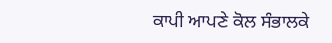ਕਾਪੀ ਆਪਣੇ ਕੋਲ ਸੰਭਾਲਕੇ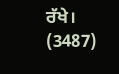ਰੱਖੇ।
(3487)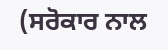(ਸਰੋਕਾਰ ਨਾਲ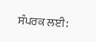ਸੰਪਰਕ ਲਈ: